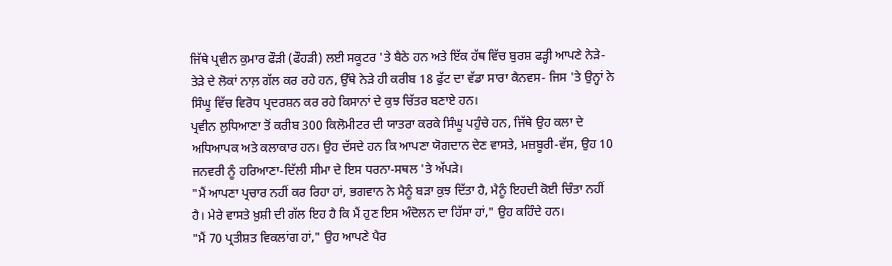ਜਿੱਥੇ ਪ੍ਰਵੀਨ ਕੁਮਾਰ ਫੌੜੀ (ਫੌਹੜੀ) ਲਈ ਸਕੂਟਰ 'ਤੇ ਬੈਠੇ ਹਨ ਅਤੇ ਇੱਕ ਹੱਥ ਵਿੱਚ ਬੁਰਸ਼ ਫੜ੍ਹੀ ਆਪਣੇ ਨੇੜੇ-ਤੇੜੇ ਦੇ ਲੋਕਾਂ ਨਾਲ਼ ਗੱਲ ਕਰ ਰਹੇ ਹਨ, ਉੱਥੇ ਨੇੜੇ ਹੀ ਕਰੀਬ 18 ਫੁੱਟ ਦਾ ਵੱਡਾ ਸਾਰਾ ਕੈਨਵਸ- ਜਿਸ 'ਤੇ ਉਨ੍ਹਾਂ ਨੇ ਸਿੰਘੂ ਵਿੱਚ ਵਿਰੋਧ ਪ੍ਰਦਰਸ਼ਨ ਕਰ ਰਹੇ ਕਿਸਾਨਾਂ ਦੇ ਕੁਝ ਚਿੱਤਰ ਬਣਾਏ ਹਨ।
ਪ੍ਰਵੀਨ ਲੁਧਿਆਣਾ ਤੋਂ ਕਰੀਬ 300 ਕਿਲੋਮੀਟਰ ਦੀ ਯਾਤਰਾ ਕਰਕੇ ਸਿੰਘੂ ਪਹੁੰਚੇ ਹਨ, ਜਿੱਥੇ ਉਹ ਕਲਾ ਦੇ ਅਧਿਆਪਕ ਅਤੇ ਕਲਾਕਾਰ ਹਨ। ਉਹ ਦੱਸਦੇ ਹਨ ਕਿ ਆਪਣਾ ਯੋਗਦਾਨ ਦੇਣ ਵਾਸਤੇ, ਮਜ਼ਬੂਰੀ-ਵੱਸ, ਉਹ 10 ਜਨਵਰੀ ਨੂੰ ਹਰਿਆਣਾ-ਦਿੱਲੀ ਸੀਮਾ ਦੇ ਇਸ ਧਰਨਾ-ਸਥਲ 'ਤੇ ਅੱਪੜੇ।
"ਮੈਂ ਆਪਣਾ ਪ੍ਰਚਾਰ ਨਹੀਂ ਕਰ ਰਿਹਾ ਹਾਂ, ਭਗਵਾਨ ਨੇ ਮੈਨੂੰ ਬੜਾ ਕੁਝ ਦਿੱਤਾ ਹੈ, ਮੈਨੂੰ ਇਹਦੀ ਕੋਈ ਚਿੰਤਾ ਨਹੀਂ ਹੈ। ਮੇਰੇ ਵਾਸਤੇ ਖ਼ੁਸ਼ੀ ਦੀ ਗੱਲ ਇਹ ਹੈ ਕਿ ਮੈਂ ਹੁਣ ਇਸ ਅੰਦੋਲਨ ਦਾ ਹਿੱਸਾ ਹਾਂ," ਉਹ ਕਹਿੰਦੇ ਹਨ।
"ਮੈਂ 70 ਪ੍ਰਤੀਸ਼ਤ ਵਿਕਲਾਂਗ ਹਾਂ," ਉਹ ਆਪਣੇ ਪੈਰ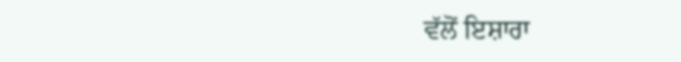ਵੱਲੋਂ ਇਸ਼ਾਰਾ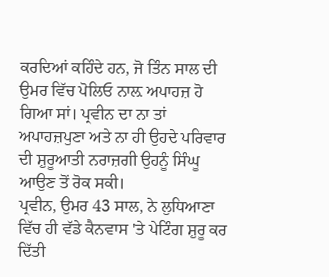ਕਰਦਿਆਂ ਕਹਿੰਦੇ ਹਨ, ਜੋ ਤਿੰਨ ਸਾਲ ਦੀ ਉਮਰ ਵਿੱਚ ਪੋਲਿਓ ਨਾਲ਼ ਅਪਾਹਜ਼ ਹੋ ਗਿਆ ਸਾਂ। ਪ੍ਰਵੀਨ ਦਾ ਨਾ ਤਾਂ ਅਪਾਹਜ਼ਪੁਣਾ ਅਤੇ ਨਾ ਹੀ ਉਹਦੇ ਪਰਿਵਾਰ ਦੀ ਸ਼ੁਰੂਆਤੀ ਨਰਾਜ਼ਗੀ ਉਹਨੂੰ ਸਿੰਘੂ ਆਉਣ ਤੋਂ ਰੋਕ ਸਕੀ।
ਪ੍ਰਵੀਨ, ਉਮਰ 43 ਸਾਲ, ਨੇ ਲੁਧਿਆਣਾ ਵਿੱਚ ਹੀ ਵੱਡੇ ਕੈਨਵਾਸ 'ਤੇ ਪੇਟਿੰਗ ਸ਼ੁਰੂ ਕਰ ਦਿੱਤੀ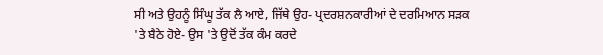ਸੀ ਅਤੇ ਉਹਨੂੰ ਸਿੰਘੂ ਤੱਕ ਲੈ ਆਏ, ਜਿੱਥੇ ਉਹ- ਪ੍ਰਦਰਸ਼ਨਕਾਰੀਆਂ ਦੇ ਦਰਮਿਆਨ ਸੜਕ 'ਤੇ ਬੈਠੇ ਹੋਏ- ਉਸ 'ਤੇ ਉਦੋਂ ਤੱਕ ਕੰਮ ਕਰਦੇ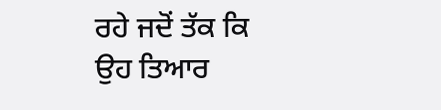ਰਹੇ ਜਦੋਂ ਤੱਕ ਕਿ ਉਹ ਤਿਆਰ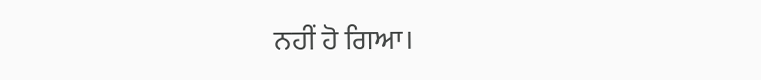ਨਹੀਂ ਹੋ ਗਿਆ।